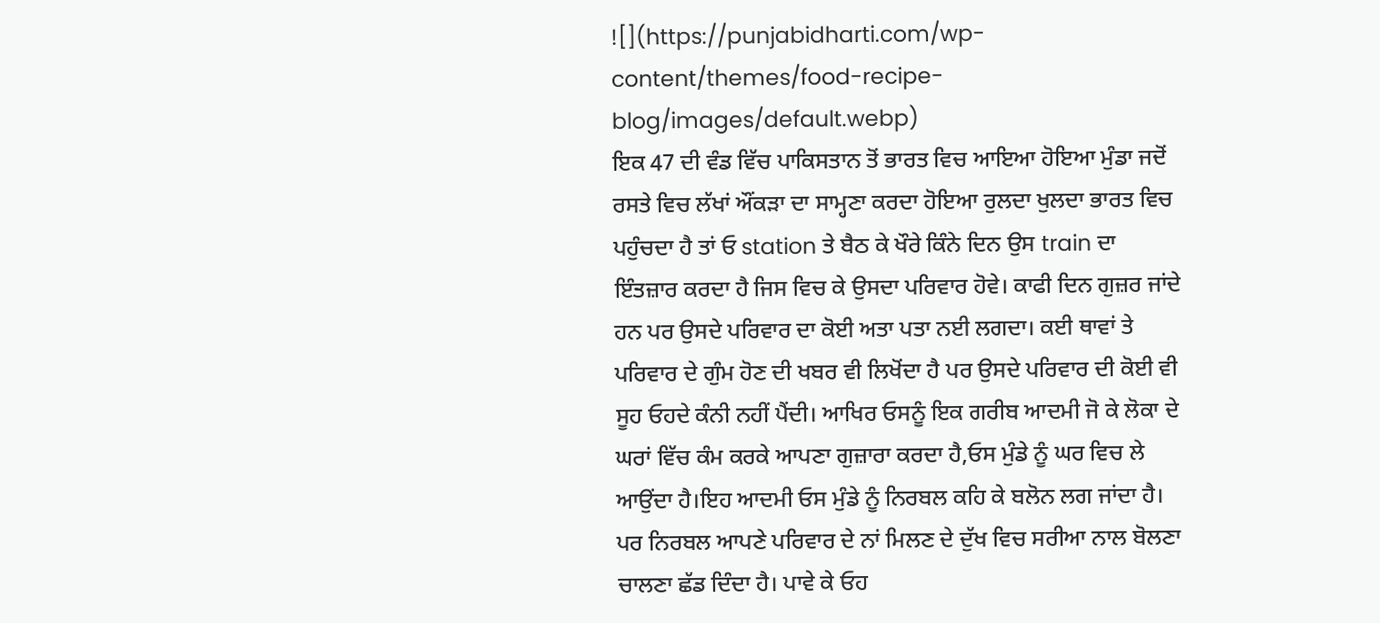![](https://punjabidharti.com/wp-content/themes/food-recipe-blog/images/default.webp)
ਇਕ 47 ਦੀ ਵੰਡ ਵਿੱਚ ਪਾਕਿਸਤਾਨ ਤੋਂ ਭਾਰਤ ਵਿਚ ਆਇਆ ਹੋਇਆ ਮੁੰਡਾ ਜਦੋਂ ਰਸਤੇ ਵਿਚ ਲੱਖਾਂ ਔਂਕੜਾ ਦਾ ਸਾਮ੍ਹਣਾ ਕਰਦਾ ਹੋਇਆ ਰੁਲਦਾ ਖੁਲਦਾ ਭਾਰਤ ਵਿਚ ਪਹੁੰਚਦਾ ਹੈ ਤਾਂ ਓ station ਤੇ ਬੈਠ ਕੇ ਖੌਰੇ ਕਿੰਨੇ ਦਿਨ ਉਸ train ਦਾ ਇੰਤਜ਼ਾਰ ਕਰਦਾ ਹੈ ਜਿਸ ਵਿਚ ਕੇ ਉਸਦਾ ਪਰਿਵਾਰ ਹੋਵੇ। ਕਾਫੀ ਦਿਨ ਗੁਜ਼ਰ ਜਾਂਦੇ ਹਨ ਪਰ ਉਸਦੇ ਪਰਿਵਾਰ ਦਾ ਕੋਈ ਅਤਾ ਪਤਾ ਨਈ ਲਗਦਾ। ਕਈ ਥਾਵਾਂ ਤੇ ਪਰਿਵਾਰ ਦੇ ਗੁੰਮ ਹੋਣ ਦੀ ਖਬਰ ਵੀ ਲਿਖੋਂਦਾ ਹੈ ਪਰ ਉਸਦੇ ਪਰਿਵਾਰ ਦੀ ਕੋਈ ਵੀ ਸੂਹ ਓਹਦੇ ਕੰਨੀ ਨਹੀਂ ਪੈਂਦੀ। ਆਖਿਰ ਓਸਨੂੰ ਇਕ ਗਰੀਬ ਆਦਮੀ ਜੋ ਕੇ ਲੋਕਾ ਦੇ ਘਰਾਂ ਵਿੱਚ ਕੰਮ ਕਰਕੇ ਆਪਣਾ ਗੁਜ਼ਾਰਾ ਕਰਦਾ ਹੈ,ਓਸ ਮੁੰਡੇ ਨੂੰ ਘਰ ਵਿਚ ਲੇ ਆਉਂਦਾ ਹੈ।ਇਹ ਆਦਮੀ ਓਸ ਮੁੰਡੇ ਨੂੰ ਨਿਰਬਲ ਕਹਿ ਕੇ ਬਲੋਨ ਲਗ ਜਾਂਦਾ ਹੈ। ਪਰ ਨਿਰਬਲ ਆਪਣੇ ਪਰਿਵਾਰ ਦੇ ਨਾਂ ਮਿਲਣ ਦੇ ਦੁੱਖ ਵਿਚ ਸਰੀਆ ਨਾਲ ਬੋਲਣਾ ਚਾਲਣਾ ਛੱਡ ਦਿੰਦਾ ਹੈ। ਪਾਵੇ ਕੇ ਓਹ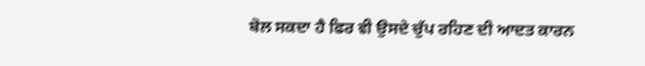ਬੋਲ ਸਕਦਾ ਹੈ ਫਿਰ ਵੀ ਉਸਦੇ ਚੁੱਪ ਰਹਿਣ ਦੀ ਆਦਤ ਕਾਰਨ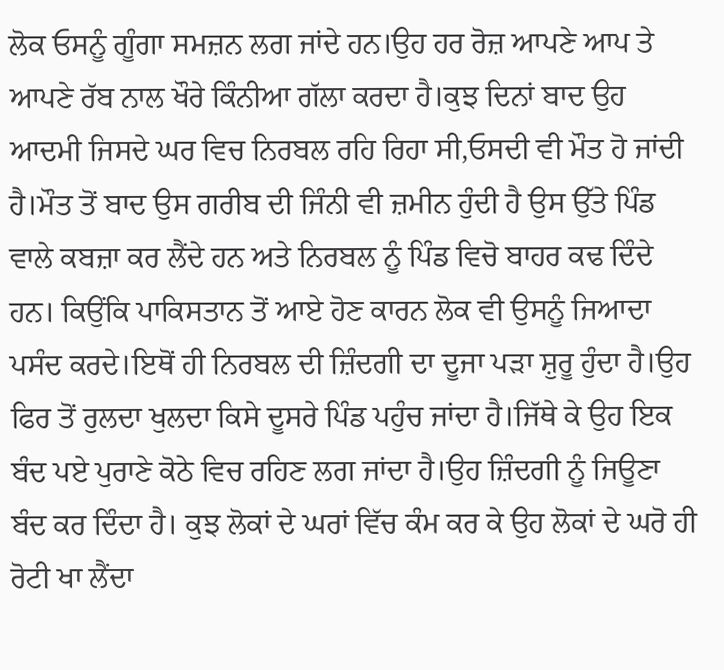ਲੋਕ ਓਸਨੂੰ ਗੂੰਗਾ ਸਮਜ਼ਨ ਲਗ ਜਾਂਦੇ ਹਨ।ਉਹ ਹਰ ਰੋਜ਼ ਆਪਣੇ ਆਪ ਤੇ ਆਪਣੇ ਰੱਬ ਨਾਲ ਖੌਰੇ ਕਿੰਨੀਆ ਗੱਲਾ ਕਰਦਾ ਹੈ।ਕੁਝ ਦਿਨਾਂ ਬਾਦ ਉਹ ਆਦਮੀ ਜਿਸਦੇ ਘਰ ਵਿਚ ਨਿਰਬਲ ਰਹਿ ਰਿਹਾ ਸੀ,ਓਸਦੀ ਵੀ ਮੌਤ ਹੋ ਜਾਂਦੀ ਹੈ।ਮੌਤ ਤੋਂ ਬਾਦ ਉਸ ਗਰੀਬ ਦੀ ਜਿੰਨੀ ਵੀ ਜ਼ਮੀਨ ਹੁੰਦੀ ਹੈ ਉਸ ਉੱਤੇ ਪਿੰਡ ਵਾਲੇ ਕਬਜ਼ਾ ਕਰ ਲੈਂਦੇ ਹਨ ਅਤੇ ਨਿਰਬਲ ਨੂੰ ਪਿੰਡ ਵਿਚੋ ਬਾਹਰ ਕਢ ਦਿੰਦੇ ਹਨ। ਕਿਉਂਕਿ ਪਾਕਿਸਤਾਨ ਤੋਂ ਆਏ ਹੋਣ ਕਾਰਨ ਲੋਕ ਵੀ ਉਸਨੂੰ ਜਿਆਦਾ ਪਸੰਦ ਕਰਦੇ।ਇਥੋਂ ਹੀ ਨਿਰਬਲ ਦੀ ਜ਼ਿੰਦਗੀ ਦਾ ਦੂਜਾ ਪੜਾ ਸ਼ੁਰੂ ਹੁੰਦਾ ਹੈ।ਉਹ ਫਿਰ ਤੋਂ ਰੁਲਦਾ ਖੁਲਦਾ ਕਿਸੇ ਦੂਸਰੇ ਪਿੰਡ ਪਹੁੰਚ ਜਾਂਦਾ ਹੈ।ਜਿੱਥੇ ਕੇ ਉਹ ਇਕ ਬੰਦ ਪਏ ਪੁਰਾਣੇ ਕੋਠੇ ਵਿਚ ਰਹਿਣ ਲਗ ਜਾਂਦਾ ਹੈ।ਉਹ ਜ਼ਿੰਦਗੀ ਨੂੰ ਜਿਊਣਾ ਬੰਦ ਕਰ ਦਿੰਦਾ ਹੈ। ਕੁਝ ਲੋਕਾਂ ਦੇ ਘਰਾਂ ਵਿੱਚ ਕੰਮ ਕਰ ਕੇ ਉਹ ਲੋਕਾਂ ਦੇ ਘਰੋ ਹੀ ਰੋਟੀ ਖਾ ਲੈਂਦਾ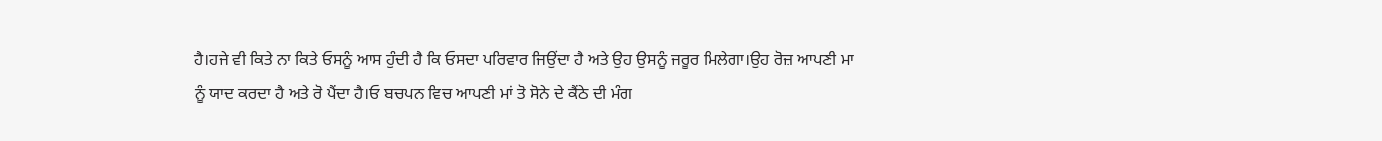ਹੈ।ਹਜੇ ਵੀ ਕਿਤੇ ਨਾ ਕਿਤੇ ਓਸਨੂੰ ਆਸ ਹੁੰਦੀ ਹੈ ਕਿ ਓਸਦਾ ਪਰਿਵਾਰ ਜਿਉਂਦਾ ਹੈ ਅਤੇ ਉਹ ਉਸਨੂੰ ਜਰੂਰ ਮਿਲੇਗਾ।ਉਹ ਰੋਜ਼ ਆਪਣੀ ਮਾ ਨੂੰ ਯਾਦ ਕਰਦਾ ਹੈ ਅਤੇ ਰੋ ਪੈਂਦਾ ਹੈ।ਓ ਬਚਪਨ ਵਿਚ ਆਪਣੀ ਮਾਂ ਤੋ ਸੋਨੇ ਦੇ ਕੈਂਠੇ ਦੀ ਮੰਗ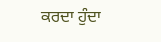ਕਰਦਾ ਹੁੰਦਾ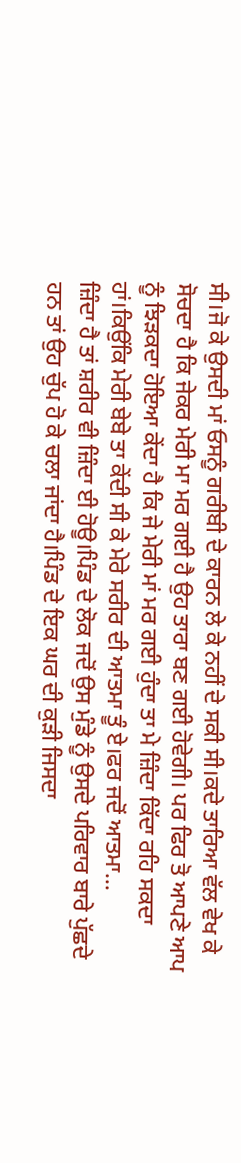ਸੀ।ਜੋ ਕੇ ਉਸਦੀ ਮਾਂ ਓਸਨੂੰ ਗਰੀਬੀ ਦੇ ਕਾਰਨ ਲੇ ਕੇ ਨਹੀਂ ਦੇ ਸਕੀ ਸੀ।ਕਦੇ ਤਾਰਿਆ ਵੱਲ ਵੇਖ ਕੇ ਸੋਚਦਾ ਹੈ ਕਿ ਜੇਕਰ ਮੇਰੀ ਮਾ ਮਰ ਗਈ ਹੈ ਉਹ ਤਾਰਾ ਬਣ ਗਈ ਹੋਵੇਗੀ। ਪਰ ਫਿਰ ਤੋ ਆਪਣੇ ਆਪ ਨੂੰ ਝਿੜਕਦਾ ਹੋਇਆ ਕੇਂਦਾ ਹੈ ਕਿ ਜੇ ਮੇਰੀ ਮਾਂ ਮਰ ਗਈ ਹੁੰਦਾ ਤਾ ਮੇ ਜ਼ਿੰਦਾ ਕਿੱਦਾ ਰਹਿ ਸਕਦਾ ਹਾਂ।ਕਿਉਂਕਿ ਮੇਰੀ ਬੇਬੇ ਤਾ ਕੇਂਦੀ ਸੀ ਕੇ ਮੇਰੇ ਸਰੀਰ ਦੀ ਆਤਮਾ ਤੂੰ ਏ।ਫਰ ਜਦੋਂ ਆਤਮਾ...
ਜ਼ਿੰਦਾ ਹੈ ਤਾਂ ਸ਼ਰੀਰ ਵੀ ਜ਼ਿੰਦਾ ਈ ਹੋਊ।ਪਿੰਡ ਦੇ ਲੋਕ ਜਦੋਂ ਉਸ ਮੁੰਡੇ ਨੂੰ ਉਸਦੇ ਪਰਿਵਾਰ ਬਾਰੇ ਪੁੱਛਦੇ ਹਨ ਤਾਂ ਉਹ ਚੁੱਪ ਹੋ ਕੇ ਚਲਾ ਜਾਂਦਾ ਹੈ।ਪਿੰਡ ਦੇ ਇਕ ਘਰ ਦੀ ਕੁੜੀ ਜਿਸਦਾ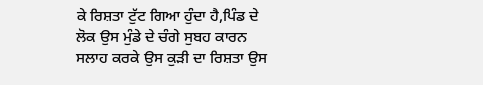ਕੇ ਰਿਸ਼ਤਾ ਟੁੱਟ ਗਿਆ ਹੁੰਦਾ ਹੈ,ਪਿੰਡ ਦੇ ਲੋਕ ਉਸ ਮੁੰਡੇ ਦੇ ਚੰਗੇ ਸੁਬਹ ਕਾਰਨ ਸਲਾਹ ਕਰਕੇ ਉਸ ਕੁੜੀ ਦਾ ਰਿਸ਼ਤਾ ਉਸ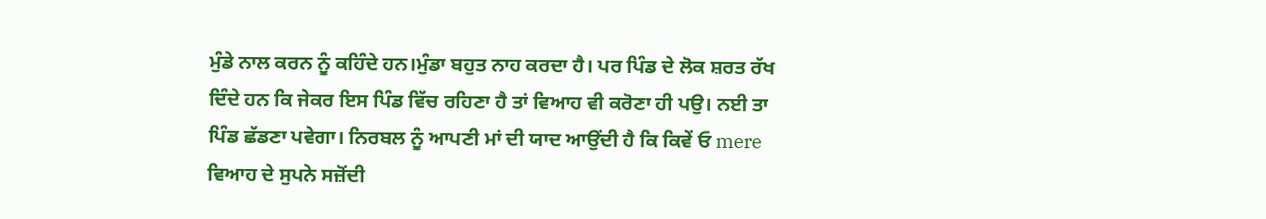ਮੁੰਡੇ ਨਾਲ ਕਰਨ ਨੂੰ ਕਹਿੰਦੇ ਹਨ।ਮੁੰਡਾ ਬਹੁਤ ਨਾਹ ਕਰਦਾ ਹੈ। ਪਰ ਪਿੰਡ ਦੇ ਲੋਕ ਸ਼ਰਤ ਰੱਖ ਦਿੰਦੇ ਹਨ ਕਿ ਜੇਕਰ ਇਸ ਪਿੰਡ ਵਿੱਚ ਰਹਿਣਾ ਹੈ ਤਾਂ ਵਿਆਹ ਵੀ ਕਰੋਣਾ ਹੀ ਪਉ। ਨਈ ਤਾ ਪਿੰਡ ਛੱਡਣਾ ਪਵੇਗਾ। ਨਿਰਬਲ ਨੂੰ ਆਪਣੀ ਮਾਂ ਦੀ ਯਾਦ ਆਉਂਦੀ ਹੈ ਕਿ ਕਿਵੇਂ ਓ mere ਵਿਆਹ ਦੇ ਸੁਪਨੇ ਸਜ਼ੋਂਦੀ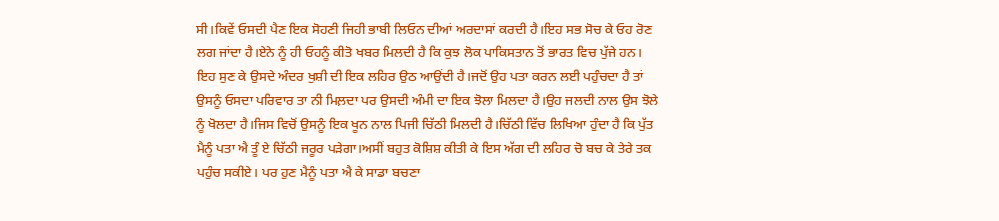ਸੀ।ਕਿਵੇਂ ਓਸਦੀ ਪੈਣ ਇਕ ਸੋਹਣੀ ਜਿਹੀ ਭਾਬੀ ਲਿਓਨ ਦੀਆਂ ਅਰਦਾਸਾਂ ਕਰਦੀ ਹੈ।ਇਹ ਸਭ ਸੋਚ ਕੇ ਓਹ ਰੋਣ ਲਗ ਜਾਂਦਾ ਹੈ।ਏਨੇ ਨੂੰ ਹੀ ਓਹਨੂੰ ਕੀਤੋ ਖਬਰ ਮਿਲਦੀ ਹੈ ਕਿ ਕੁਝ ਲੋਕ ਪਾਕਿਸਤਾਨ ਤੋਂ ਭਾਰਤ ਵਿਚ ਪੁੱਜੇ ਹਨ। ਇਹ ਸੁਣ ਕੇ ਉਸਦੇ ਅੰਦਰ ਖੁਸ਼ੀ ਦੀ ਇਕ ਲਹਿਰ ਉਠ ਆਉਂਦੀ ਹੈ।ਜਦੋਂ ਉਹ ਪਤਾ ਕਰਨ ਲਈ ਪਹੁੰਚਦਾ ਹੈ ਤਾਂ ਉਸਨੂੰ ਓਸਦਾ ਪਰਿਵਾਰ ਤਾ ਨੀ ਮਿਲ਼ਦਾ ਪਰ ਉਸਦੀ ਅੰਮੀ ਦਾ ਇਕ ਝੋਲਾ ਮਿਲਦਾ ਹੈ।ਉਹ ਜਲਦੀ ਨਾਲ ਉਸ ਝੋਲੇ ਨੂੰ ਖੋਲਦਾ ਹੈ।ਜਿਸ ਵਿਚੋਂ ਉਸਨੂੰ ਇਕ ਖੂਨ ਨਾਲ ਪਿਜੀ ਚਿੱਠੀ ਮਿਲਦੀ ਹੈ।ਚਿੱਠੀ ਵਿੱਚ ਲਿਖਿਆ ਹੁੰਦਾ ਹੈ ਕਿ ਪੁੱਤ ਮੈਨੂੰ ਪਤਾ ਐ ਤੂੰ ਏ ਚਿੱਠੀ ਜਰੂਰ ਪੜੇਗਾ।ਅਸੀਂ ਬਹੁਤ ਕੋਸ਼ਿਸ਼ ਕੀਤੀ ਕੇ ਇਸ ਅੱਗ ਦੀ ਲਹਿਰ ਚੋ ਬਚ ਕੇ ਤੇਰੇ ਤਕ ਪਹੁੰਚ ਸਕੀਏ। ਪਰ ਹੁਣ ਮੈਨੂੰ ਪਤਾ ਐ ਕੇ ਸਾਡਾ ਬਚਣਾ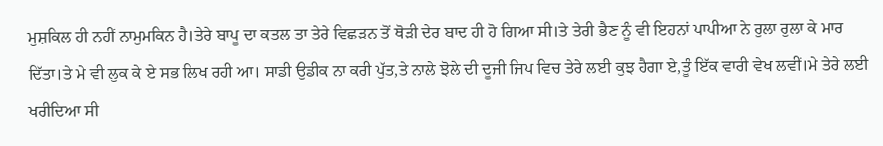ਮੁਸ਼ਕਿਲ ਹੀ ਨਹੀਂ ਨਾਮੁਮਕਿਨ ਹੈ।ਤੇਰੇ ਬਾਪੂ ਦਾ ਕਤਲ ਤਾ ਤੇਰੇ ਵਿਛੜਨ ਤੋਂ ਥੋੜੀ ਦੇਰ ਬਾਦ ਹੀ ਹੋ ਗਿਆ ਸੀ।ਤੇ ਤੇਰੀ ਭੈਣ ਨੂੰ ਵੀ ਇਹਨਾਂ ਪਾਪੀਆ ਨੇ ਰੁਲਾ ਰੁਲਾ ਕੇ ਮਾਰ ਦਿੱਤਾ।ਤੇ ਮੇ ਵੀ ਲੁਕ ਕੇ ਏ ਸਭ ਲਿਖ ਰਹੀ ਆ। ਸਾਡੀ ਉਡੀਕ ਨਾ ਕਰੀ ਪੁੱਤ,ਤੇ ਨਾਲੇ ਝੋਲੇ ਦੀ ਦੂਜੀ ਜਿਪ ਵਿਚ ਤੇਰੇ ਲਈ ਕੁਝ ਹੈਗਾ ਏ,ਤੂੰ ਇੱਕ ਵਾਰੀ ਵੇਖ ਲਵੀਂ।ਮੇ ਤੇਰੇ ਲਈ ਖਰੀਦਿਆ ਸੀ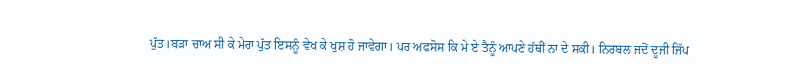ਪੁੱਤ।ਬੜਾ ਚਾਅ ਸੀ ਕੇ ਮੇਰਾ ਪੁੱਤ ਇਸਨੂੰ ਵੇਖ ਕੇ ਖੁਸ਼ ਹੋ ਜਾਵੇਗਾ। ਪਰ ਅਫਸੋਸ ਕਿ ਮੇ ਏ ਤੈਨੂੰ ਆਪਣੇ ਹੱਥੀਂ ਨਾ ਦੇ ਸਕੀ। ਨਿਰਬਲ ਜਦੋਂ ਦੂਜੀ ਜਿੱਪ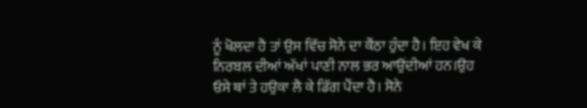ਨੂੰ ਖੋਲਦਾ ਹੈ ਤਾਂ ਉਸ ਵਿੱਚ ਸੋਨੇ ਦਾ ਕੈਂਠਾ ਹੁੰਦਾ ਹੈ। ਇਹ ਵੇਖ ਕੇ ਨਿਰਬਲ ਦੀਆਂ ਅੱਖਾਂ ਪਾਣੀ ਨਾਲ ਭਰ ਆਉਂਦੀਆਂ ਹਨ।ਉਹ ਓਸੇ ਥਾਂ ਤੇ ਹਉਕਾ ਲੈ ਕੇ ਡਿੱਗ ਪੈਂਦਾ ਹੈ। ਸੋਨੇ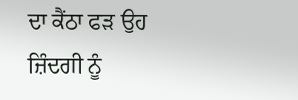ਦਾ ਕੈਂਠਾ ਫੜ ਉਹ ਜ਼ਿੰਦਗੀ ਨੂੰ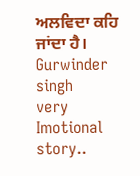ਅਲਵਿਦਾ ਕਹਿ ਜਾਂਦਾ ਹੈ।
Gurwinder singh
very Imotional story..